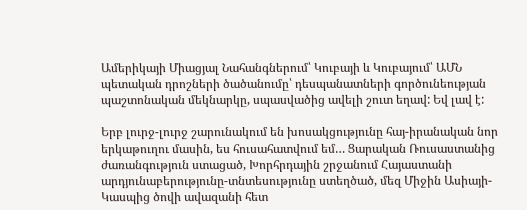Ամերիկայի Միացյալ Նահանգներում՝ Կուբայի և Կուբայում՝ ԱՄՆ պետական դրոշների ծածանումը՝ դեսպանատների գործունեության պաշտոնական մեկնարկը, սպասվածից ավելի շուտ եղավ: Եվ լավ է:

Երբ լուրջ-լուրջ շարունակում են խոսակցությունը հայ-իրանական նոր երկաթուղու մասին, ես հուսահատվում եմ… Ցարական Ռուսաստանից ժառանգություն ստացած, Խորհրդային շրջանում Հայաստանի արդյունաբերությունը-տնտեսությունը ստեղծած, մեզ Միջին Ասիայի-Կասպից ծովի ավազանի հետ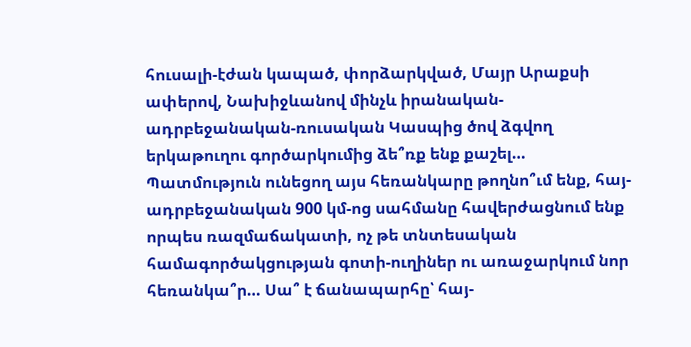հուսալի-էժան կապած, փորձարկված, Մայր Արաքսի ափերով, Նախիջևանով մինչև իրանական-ադրբեջանական-ռուսական Կասպից ծով ձգվող երկաթուղու գործարկումից ձե՞ռք ենք քաշել… Պատմություն ունեցող այս հեռանկարը թողնո՞ւմ ենք, հայ-ադրբեջանական 900 կմ-ոց սահմանը հավերժացնում ենք որպես ռազմաճակատի, ոչ թե տնտեսական համագործակցության գոտի-ուղիներ ու առաջարկում նոր հեռանկա՞ր… Սա՞ է ճանապարհը՝ հայ-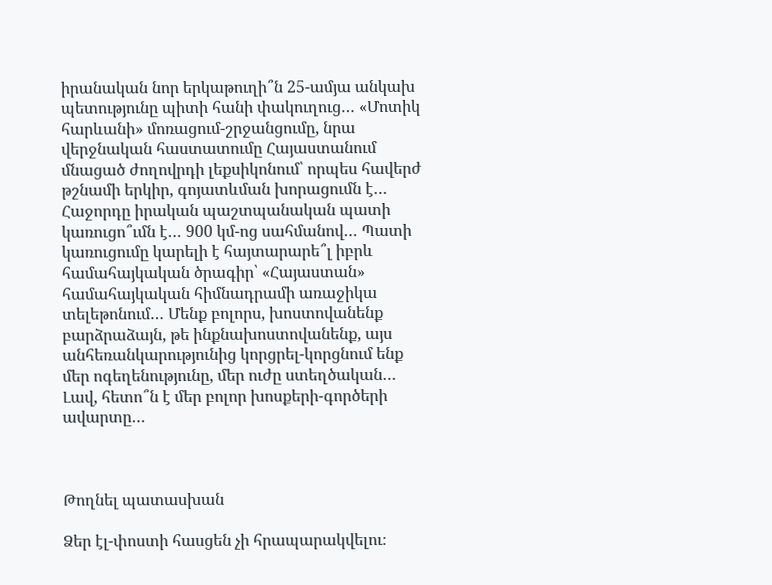իրանական նոր երկաթուղի՞ն 25-ամյա անկախ պետությունը պիտի հանի փակուղուց… «Մոտիկ հարևանի» մոռացում-շրջանցումը, նրա վերջնական հաստատումը Հայաստանում մնացած ժողովրդի լեքսիկոնում՝ որպես հավերժ թշնամի երկիր, գոյատևման խորացումն է… Հաջորդը իրական պաշտպանական պատի կառուցո՞ւմն է… 900 կմ-ոց սահմանով… Պատի կառուցումը կարելի է հայտարարե՞լ իբրև համահայկական ծրագիր՝ «Հայաստան» համահայկական հիմնադրամի առաջիկա տելեթոնում… Մենք բոլորս, խոստովանենք բարձրաձայն, թե ինքնախոստովանենք, այս անհեռանկարությունից կորցրել-կորցնում ենք մեր ոգեղենությունը, մեր ուժը ստեղծական… Լավ, հետո՞ն է մեր բոլոր խոսքերի-գործերի ավարտը…



Թողնել պատասխան

Ձեր էլ-փոստի հասցեն չի հրապարակվելու։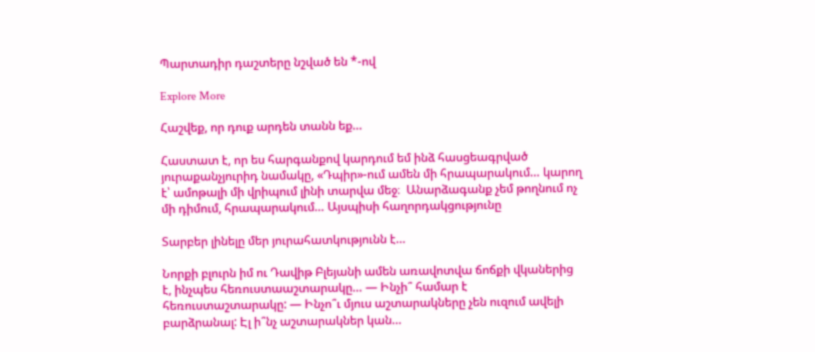Պարտադիր դաշտերը նշված են *-ով

Explore More

Հաշվեք, որ դուք արդեն տանն եք…

Հաստատ է, որ ես հարգանքով կարդում եմ ինձ հասցեագրված յուրաքանչյուրիդ նամակը, «Դպիր»-ում ամեն մի հրապարակում… կարող է՝ ամոթալի մի վրիպում լինի տարվա մեջ։  Անարձագանք չեմ թողնում ոչ մի դիմում, հրապարակում… Այսպիսի հաղորդակցությունը

Տարբեր լինելը մեր յուրահատկությունն է…

Նորքի բլուրն իմ ու Դավիթ Բլեյանի ամեն առավոտվա ճոճքի վկաներից է, ինչպես հեռուստաաշտարակը… — Ինչի՞ համար է հեռուստաշտարակը: — Ինչո՞ւ մյուս աշտարակները չեն ուզում ավելի բարձրանալ: Էլ ի՞նչ աշտարակներ կան…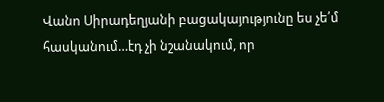Վանո Սիրադեղյանի բացակայությունը ես չե՛մ հասկանում…էդ չի նշանակում, որ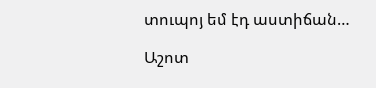տուպոյ եմ էդ աստիճան…

Աշոտ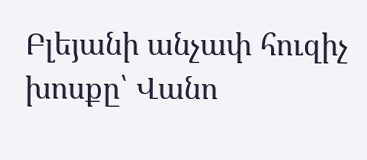Բլեյանի անչափ հուզիչ խոսքը՝ Վանո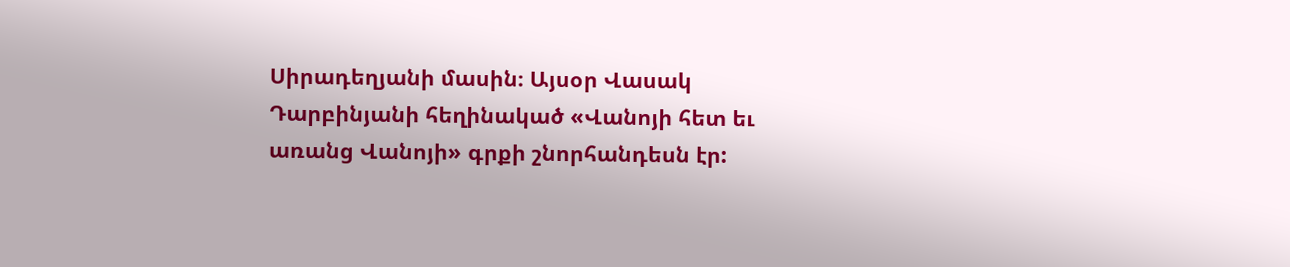Սիրադեղյանի մասին։ Այսօր Վասակ Դարբինյանի հեղինակած «Վանոյի հետ եւ առանց Վանոյի» գրքի շնորհանդեսն էր: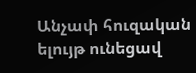Անչափ հուզական ելույթ ունեցավ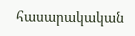հասարակական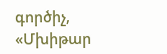գործիչ, «Մխիթար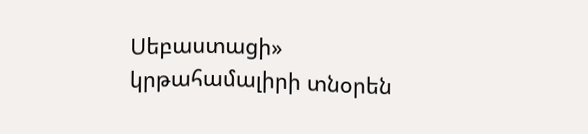Սեբաստացի» կրթահամալիրի տնօրեն